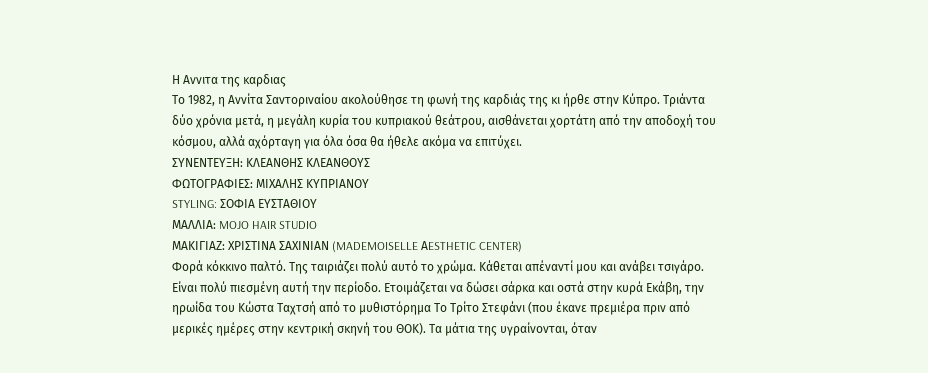Η Αννιτα της καρδιας
Το 1982, η Αννίτα Σαντοριναίου ακολούθησε τη φωνή της καρδιάς της κι ήρθε στην Κύπρο. Τριάντα δύο χρόνια μετά, η μεγάλη κυρία του κυπριακού θεάτρου, αισθάνεται χορτάτη από την αποδοχή του κόσμου, αλλά αχόρταγη για όλα όσα θα ήθελε ακόμα να επιτύχει.
ΣΥΝΕΝΤΕΥΞΗ: ΚΛΕΑΝΘΗΣ ΚΛΕΑΝΘΟΥΣ
ΦΩΤΟΓΡΑΦΙΕΣ: ΜΙΧΑΛΗΣ ΚΥΠΡΙΑΝΟΥ
STYLING: ΣΟΦΙΑ ΕΥΣΤΑΘΙΟΥ
ΜΑΛΛΙΑ: MOJO HAIR STUDIO
ΜΑΚΙΓΙΑΖ: ΧΡΙΣΤΙΝΑ ΣΑΧΙΝΙΑΝ (MADEMOISELLE ΑESTHETIC CENTER)
Φορά κόκκινο παλτό. Της ταιριάζει πολύ αυτό το χρώμα. Κάθεται απέναντί μου και ανάβει τσιγάρο. Είναι πολύ πιεσμένη αυτή την περίοδο. Ετοιμάζεται να δώσει σάρκα και οστά στην κυρά Εκάβη, την ηρωίδα του Κώστα Ταχτσή από το μυθιστόρημα Το Τρίτο Στεφάνι (που έκανε πρεμιέρα πριν από μερικές ημέρες στην κεντρική σκηνή του ΘΟΚ). Τα μάτια της υγραίνονται, όταν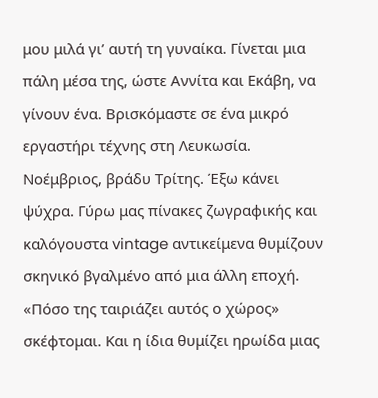μου μιλά γι’ αυτή τη γυναίκα. Γίνεται μια πάλη μέσα της, ώστε Αννίτα και Εκάβη, να γίνουν ένα. Βρισκόμαστε σε ένα μικρό εργαστήρι τέχνης στη Λευκωσία. Νοέμβριος, βράδυ Τρίτης. Έξω κάνει ψύχρα. Γύρω μας πίνακες ζωγραφικής και καλόγουστα vintage αντικείμενα θυμίζουν σκηνικό βγαλμένο από μια άλλη εποχή. «Πόσο της ταιριάζει αυτός ο χώρος» σκέφτομαι. Και η ίδια θυμίζει ηρωίδα μιας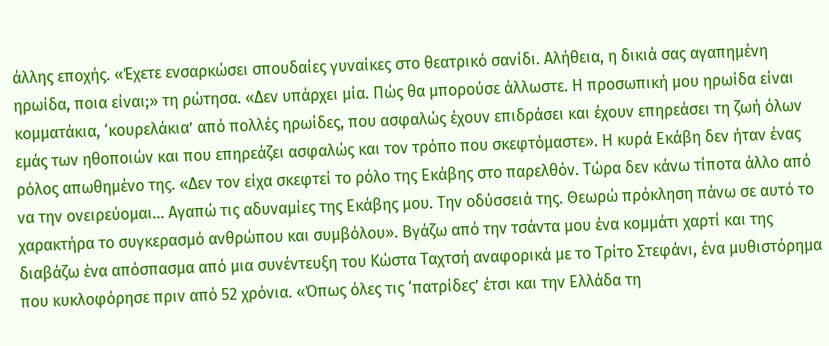άλλης εποχής. «Έχετε ενσαρκώσει σπουδαίες γυναίκες στο θεατρικό σανίδι. Αλήθεια, η δικιά σας αγαπημένη ηρωίδα, ποια είναι;» τη ρώτησα. «Δεν υπάρχει μία. Πώς θα μπορούσε άλλωστε. Η προσωπική μου ηρωίδα είναι κομματάκια, ‘κουρελάκια’ από πολλές ηρωίδες, που ασφαλώς έχουν επιδράσει και έχουν επηρεάσει τη ζωή όλων εμάς των ηθοποιών και που επηρεάζει ασφαλώς και τον τρόπο που σκεφτόμαστε». Η κυρά Εκάβη δεν ήταν ένας ρόλος απωθημένο της. «Δεν τον είχα σκεφτεί το ρόλο της Εκάβης στο παρελθόν. Τώρα δεν κάνω τίποτα άλλο από να την ονειρεύομαι... Αγαπώ τις αδυναμίες της Εκάβης μου. Την οδύσσειά της. Θεωρώ πρόκληση πάνω σε αυτό το χαρακτήρα το συγκερασμό ανθρώπου και συμβόλου». Βγάζω από την τσάντα μου ένα κομμάτι χαρτί και της διαβάζω ένα απόσπασμα από μια συνέντευξη του Κώστα Ταχτσή αναφορικά με το Τρίτο Στεφάνι, ένα μυθιστόρημα που κυκλοφόρησε πριν από 52 χρόνια. «Όπως όλες τις ‘πατρίδες’ έτσι και την Ελλάδα τη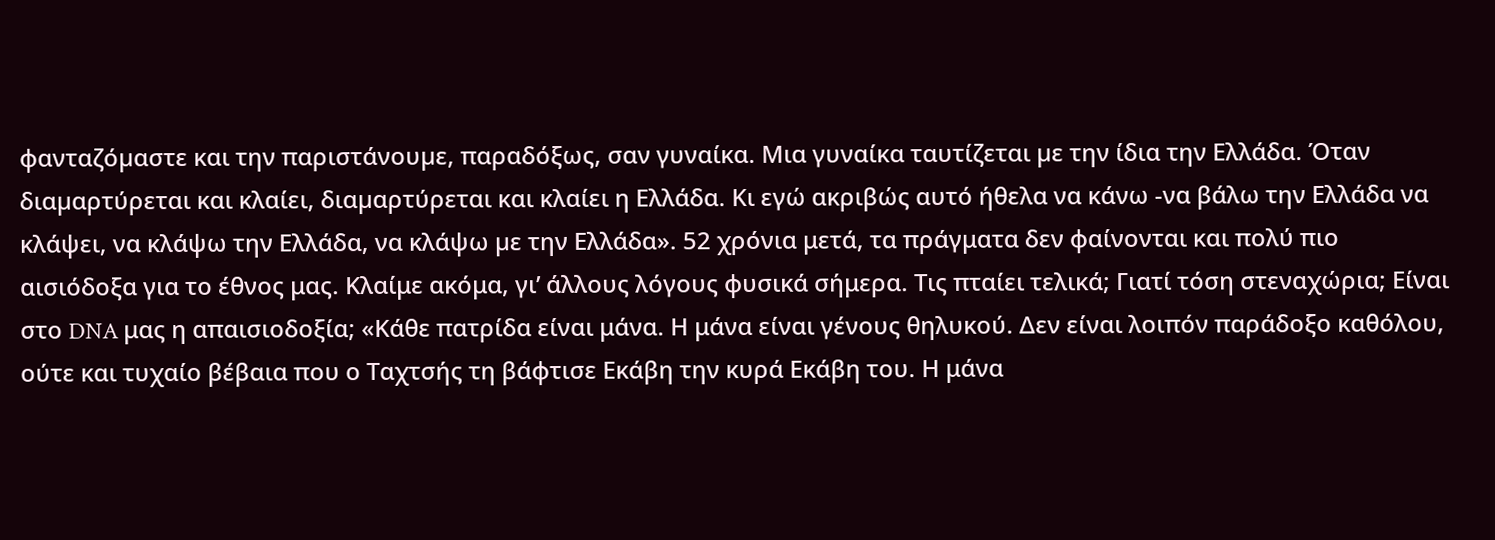φανταζόµαστε και την παριστάνουµε, παραδόξως, σαν γυναίκα. Μια γυναίκα ταυτίζεται µε την ίδια την Ελλάδα. Όταν διαµαρτύρεται και κλαίει, διαµαρτύρεται και κλαίει η Ελλάδα. Κι εγώ ακριβώς αυτό ήθελα να κάνω -να βάλω την Ελλάδα να κλάψει, να κλάψω την Ελλάδα, να κλάψω µε την Ελλάδα». 52 χρόνια μετά, τα πράγματα δεν φαίνονται και πολύ πιο αισιόδοξα για το έθνος μας. Κλαίμε ακόμα, γι’ άλλους λόγους φυσικά σήμερα. Τις πταίει τελικά; Γιατί τόση στεναχώρια; Είναι στο DNA μας η απαισιοδοξία; «Κάθε πατρίδα είναι μάνα. Η μάνα είναι γένους θηλυκού. Δεν είναι λοιπόν παράδοξο καθόλου, ούτε και τυχαίο βέβαια που ο Ταχτσής τη βάφτισε Εκάβη την κυρά Εκάβη του. Η μάνα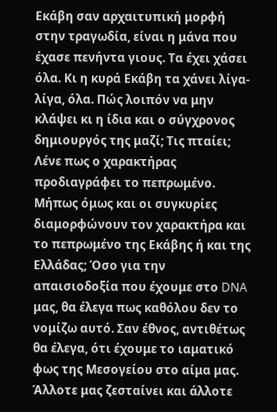Εκάβη σαν αρχαιτυπική μορφή στην τραγωδία, είναι η μάνα που έχασε πενήντα γιους. Τα έχει χάσει όλα. Κι η κυρά Εκάβη τα χάνει λίγα-λίγα, όλα. Πώς λοιπόν να μην κλάψει κι η ίδια και ο σύγχρονος δημιουργός της μαζί; Τις πταίει; Λένε πως ο χαρακτήρας προδιαγράφει το πεπρωμένο. Μήπως όμως και οι συγκυρίες διαμορφώνουν τον χαρακτήρα και το πεπρωμένο της Εκάβης ή και της Ελλάδας; Όσο για την απαισιοδοξία που έχουμε στο DNA μας, θα έλεγα πως καθόλου δεν το νομίζω αυτό. Σαν έθνος, αντιθέτως θα έλεγα, ότι έχουμε το ιαματικό φως της Μεσογείου στο αίμα μας. Άλλοτε μας ζεσταίνει και άλλοτε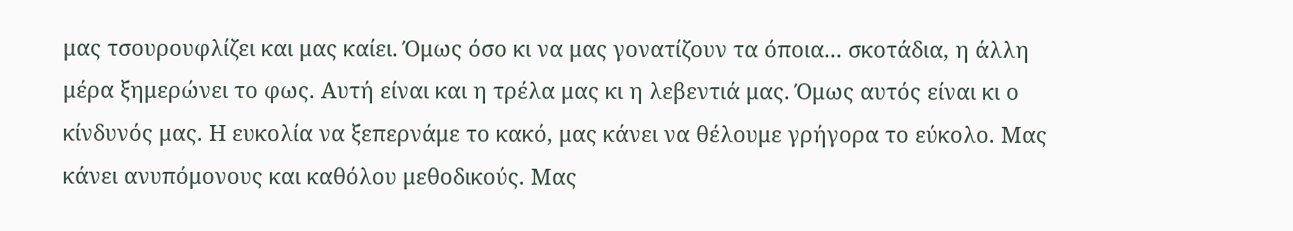μας τσουρουφλίζει και μας καίει. Όμως όσο κι να μας γονατίζουν τα όποια... σκοτάδια, η άλλη μέρα ξημερώνει το φως. Αυτή είναι και η τρέλα μας κι η λεβεντιά μας. Όμως αυτός είναι κι ο κίνδυνός μας. Η ευκολία να ξεπερνάμε το κακό, μας κάνει να θέλουμε γρήγορα το εύκολο. Μας κάνει ανυπόμονους και καθόλου μεθοδικούς. Μας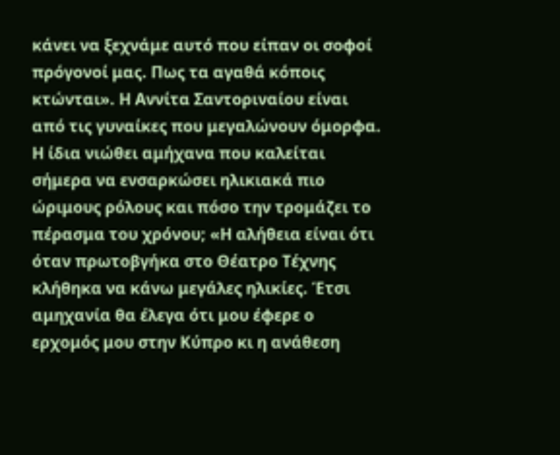κάνει να ξεχνάμε αυτό που είπαν οι σοφοί πρόγονοί μας. Πως τα αγαθά κόποις κτώνται». Η Αννίτα Σαντοριναίου είναι από τις γυναίκες που μεγαλώνουν όμορφα. Η ίδια νιώθει αμήχανα που καλείται σήμερα να ενσαρκώσει ηλικιακά πιο ώριμους ρόλους και πόσο την τρομάζει το πέρασμα του χρόνου; «Η αλήθεια είναι ότι όταν πρωτοβγήκα στο Θέατρο Τέχνης κλήθηκα να κάνω μεγάλες ηλικίες. Έτσι αμηχανία θα έλεγα ότι μου έφερε ο ερχομός μου στην Κύπρο κι η ανάθεση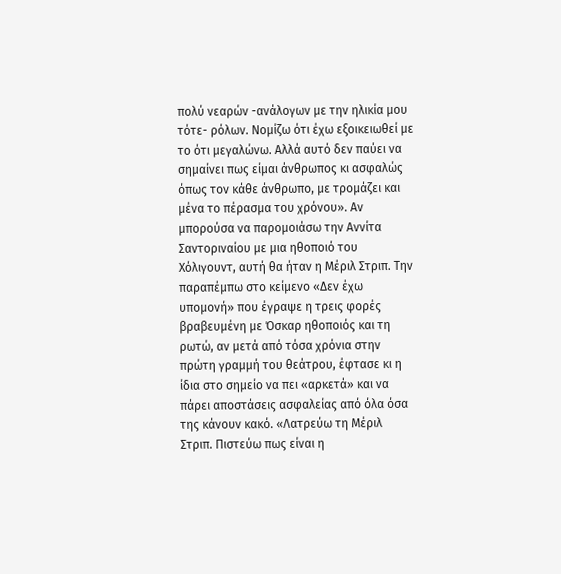πολύ νεαρών -ανάλογων με την ηλικία μου τότε- ρόλων. Νομίζω ότι έχω εξοικειωθεί με το ότι μεγαλώνω. Αλλά αυτό δεν παύει να σημαίνει πως είμαι άνθρωπος κι ασφαλώς όπως τον κάθε άνθρωπο, με τρομάζει και μένα το πέρασμα του χρόνου». Αν μπορούσα να παρομοιάσω την Αννίτα Σαντοριναίου με μια ηθοποιό του Χόλιγουντ, αυτή θα ήταν η Μέριλ Στριπ. Την παραπέμπω στο κείμενο «Δεν έχω υπομονή» που έγραψε η τρεις φορές βραβευμένη με Όσκαρ ηθοποιός και τη ρωτώ, αν μετά από τόσα χρόνια στην πρώτη γραμμή του θεάτρου, έφτασε κι η ίδια στο σημείο να πει «αρκετά» και να πάρει αποστάσεις ασφαλείας από όλα όσα της κάνουν κακό. «Λατρεύω τη Μέριλ Στριπ. Πιστεύω πως είναι η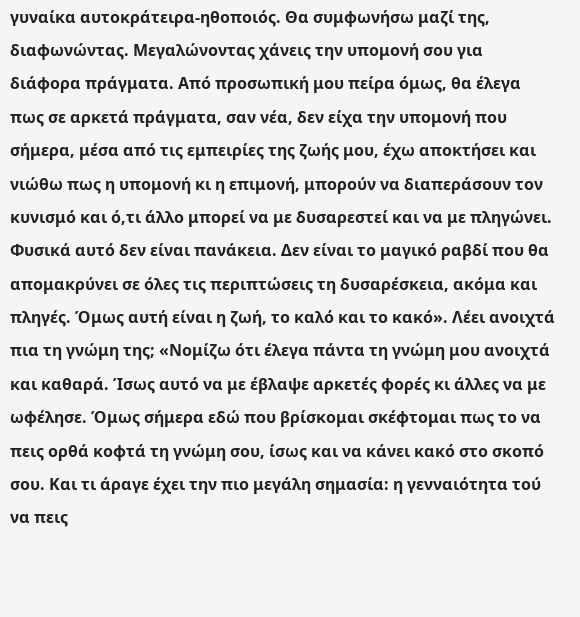γυναίκα αυτοκράτειρα-ηθοποιός. Θα συμφωνήσω μαζί της, διαφωνώντας. Μεγαλώνοντας χάνεις την υπομονή σου για διάφορα πράγματα. Από προσωπική μου πείρα όμως, θα έλεγα πως σε αρκετά πράγματα, σαν νέα, δεν είχα την υπομονή που σήμερα, μέσα από τις εμπειρίες της ζωής μου, έχω αποκτήσει και νιώθω πως η υπομονή κι η επιμονή, μπορούν να διαπεράσουν τον κυνισμό και ό,τι άλλο μπορεί να με δυσαρεστεί και να με πληγώνει. Φυσικά αυτό δεν είναι πανάκεια. Δεν είναι το μαγικό ραβδί που θα απομακρύνει σε όλες τις περιπτώσεις τη δυσαρέσκεια, ακόμα και πληγές. Όμως αυτή είναι η ζωή, το καλό και το κακό». Λέει ανοιχτά πια τη γνώμη της; «Νομίζω ότι έλεγα πάντα τη γνώμη μου ανοιχτά και καθαρά. Ίσως αυτό να με έβλαψε αρκετές φορές κι άλλες να με ωφέλησε. Όμως σήμερα εδώ που βρίσκομαι σκέφτομαι πως το να πεις ορθά κοφτά τη γνώμη σου, ίσως και να κάνει κακό στο σκοπό σου. Και τι άραγε έχει την πιο μεγάλη σημασία: η γενναιότητα τού να πεις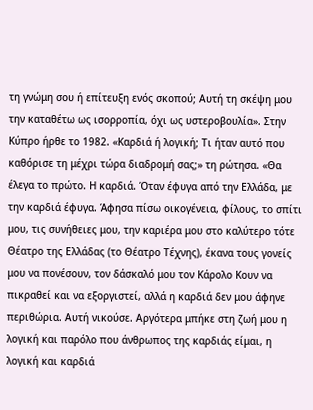τη γνώμη σου ή επίτευξη ενός σκοπού; Αυτή τη σκέψη μου την καταθέτω ως ισορροπία, όχι ως υστεροβουλία». Στην Κύπρο ήρθε το 1982. «Καρδιά ή λογική; Τι ήταν αυτό που καθόρισε τη μέχρι τώρα διαδρομή σας;» τη ρώτησα. «Θα έλεγα το πρώτο. Η καρδιά. Όταν έφυγα από την Ελλάδα, με την καρδιά έφυγα. Άφησα πίσω οικογένεια, φίλους, το σπίτι μου, τις συνήθειες μου, την καριέρα μου στο καλύτερο τότε Θέατρο της Ελλάδας (το Θέατρο Τέχνης), έκανα τους γονείς μου να πονέσουν, τον δάσκαλό μου τον Κάρολο Κουν να πικραθεί και να εξοργιστεί, αλλά η καρδιά δεν μου άφηνε περιθώρια. Αυτή νικούσε. Αργότερα μπήκε στη ζωή μου η λογική και παρόλο που άνθρωπος της καρδιάς είμαι, η λογική και καρδιά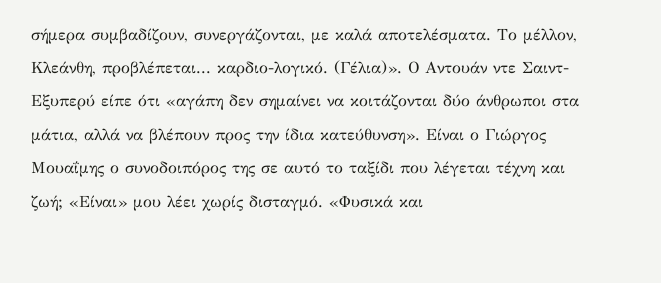σήμερα συμβαδίζουν, συνεργάζονται, με καλά αποτελέσματα. Το μέλλον, Κλεάνθη, προβλέπεται... καρδιο-λογικό. (Γέλια)». Ο Αντουάν ντε Σαιντ-Εξυπερύ είπε ότι «αγάπη δεν σημαίνει να κοιτάζονται δύο άνθρωποι στα μάτια, αλλά να βλέπουν προς την ίδια κατεύθυνση». Είναι ο Γιώργος Μουαΐμης ο συνοδοιπόρος της σε αυτό το ταξίδι που λέγεται τέχνη και ζωή; «Είναι» μου λέει χωρίς δισταγμό. «Φυσικά και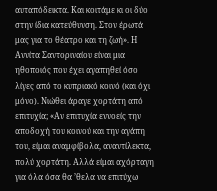αυταπόδεικτα. Και κοιτάμε κι οι δύο στην ίδια κατεύθυνση. Στον έρωτά μας για το θέατρο και τη ζωή». Η Αννίτα Σαντοριναίου είναι μια ηθοποιός που έχει αγαπηθεί όσο λίγες από το κυπριακό κοινό (και όχι μόνο). Νιώθει άραγε χορτάτη από επιτυχία; «Αν επιτυχία εννοείς την αποδοχή του κοινού και την αγάπη του, είμαι αναμφίβολα, αναντίλεκτα, πολύ χορτάτη. Αλλά είμαι αχόρταγη για όλα όσα θα ’θελα να επιτύχω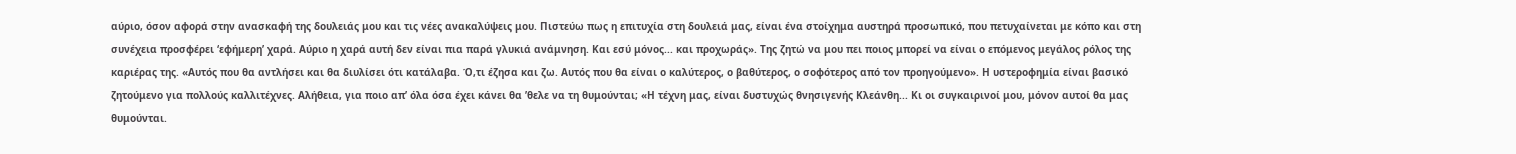αύριο, όσον αφορά στην ανασκαφή της δουλειάς μου και τις νέες ανακαλύψεις μου. Πιστεύω πως η επιτυχία στη δουλειά μας, είναι ένα στοίχημα αυστηρά προσωπικό, που πετυχαίνεται με κόπο και στη συνέχεια προσφέρει ‘εφήμερη’ χαρά. Αύριο η χαρά αυτή δεν είναι πια παρά γλυκιά ανάμνηση. Και εσύ μόνος... και προχωράς». Της ζητώ να μου πει ποιος μπορεί να είναι ο επόμενος μεγάλος ρόλος της καριέρας της. «Αυτός που θα αντλήσει και θα διυλίσει ότι κατάλαβα. Ό,τι έζησα και ζω. Αυτός που θα είναι ο καλύτερος, ο βαθύτερος, ο σοφότερος από τον προηγούμενο». Η υστεροφημία είναι βασικό ζητούμενο για πολλούς καλλιτέχνες. Αλήθεια, για ποιο απ’ όλα όσα έχει κάνει θα ’θελε να τη θυμούνται; «Η τέχνη μας, είναι δυστυχώς θνησιγενής Κλεάνθη... Κι οι συγκαιρινοί μου, μόνον αυτοί θα μας θυμούνται.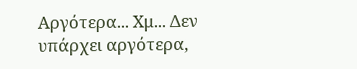Αργότερα... Χμ... Δεν υπάρχει αργότερα,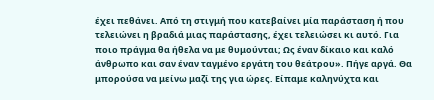έχει πεθάνει. Από τη στιγμή που κατεβαίνει μία παράσταση ή που τελειώνει η βραδιά μιας παράστασης, έχει τελειώσει κι αυτό. Για ποιο πράγμα θα ήθελα να με θυμούνται; Ως έναν δίκαιο και καλό άνθρωπο και σαν έναν ταγμένο εργάτη του θεάτρου». Πήγε αργά. Θα μπορούσα να μείνω μαζί της για ώρες. Είπαμε καληνύχτα και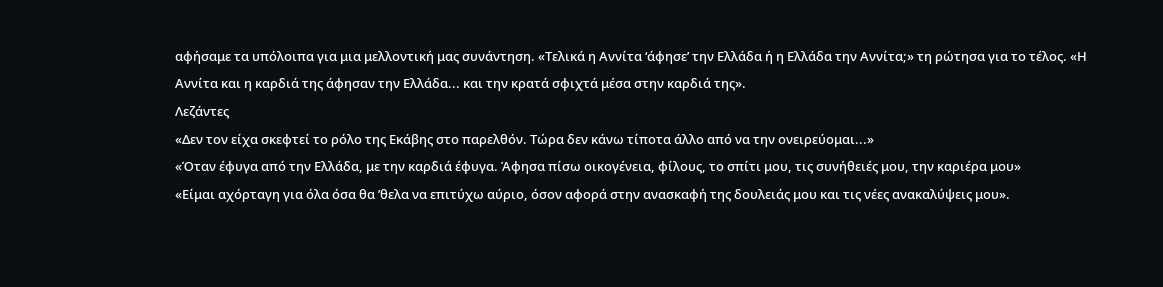αφήσαμε τα υπόλοιπα για μια μελλοντική μας συνάντηση. «Τελικά η Αννίτα ‘άφησε’ την Ελλάδα ή η Ελλάδα την Αννίτα;» τη ρώτησα για το τέλος. «Η Αννίτα και η καρδιά της άφησαν την Ελλάδα... και την κρατά σφιχτά μέσα στην καρδιά της».
Λεζάντες
«Δεν τον είχα σκεφτεί το ρόλο της Εκάβης στο παρελθόν. Τώρα δεν κάνω τίποτα άλλο από να την ονειρεύομαι...»
«Όταν έφυγα από την Ελλάδα, με την καρδιά έφυγα. Άφησα πίσω οικογένεια, φίλους, το σπίτι μου, τις συνήθειές μου, την καριέρα μου»
«Είμαι αχόρταγη για όλα όσα θα ’θελα να επιτύχω αύριο, όσον αφορά στην ανασκαφή της δουλειάς μου και τις νέες ανακαλύψεις μου».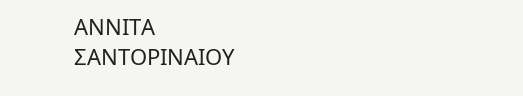ΑΝΝΙΤΑ ΣΑΝΤΟΡΙΝΑΙΟΥ